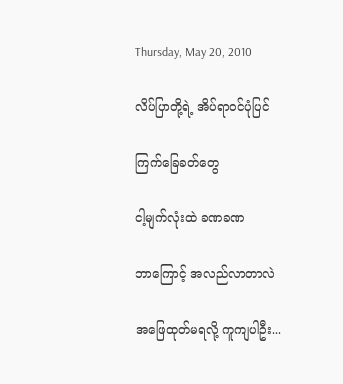Thursday, May 20, 2010

လိပ်ပြာတို့ရဲ့ အိပ်ရာဝင်ပုံပြင်

ကြက်ခြေခတ်တွေ

ငါ့မျက်လုံးထဲ ခဏခဏ

ဘာကြောင့် အလည်လာတာလဲ

အဖြေထုတ်မရလို့ ကူကျပါဦး...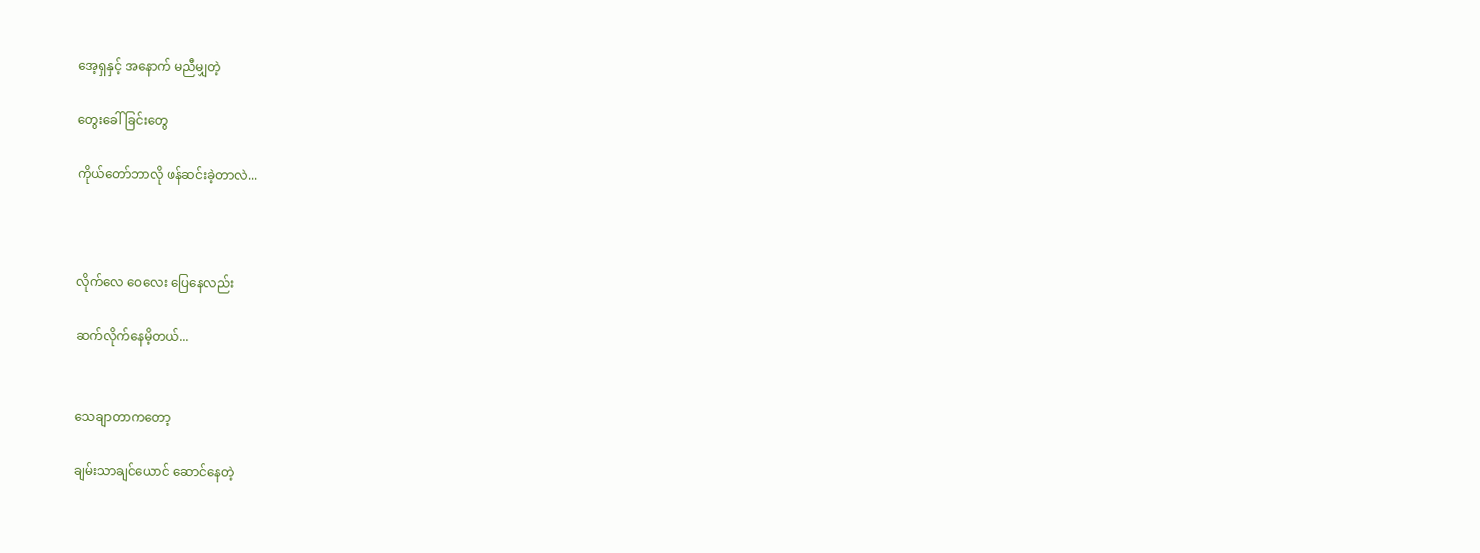အေ့ရှနှင့် အနောက် မညီမျှတဲ့

တွေးခေါ်ခြင်းတွေ

ကိုယ်တော်ဘာလို ဖန်ဆင်းခဲ့တာလဲ...



လိုက်လေ ဝေလေး ပြေနေလည်း

ဆက်လိုက်နေမိ့တယ်...


သေချာတာကတော့

ချမ်းသာချင်ယောင် ဆောင်နေတဲ့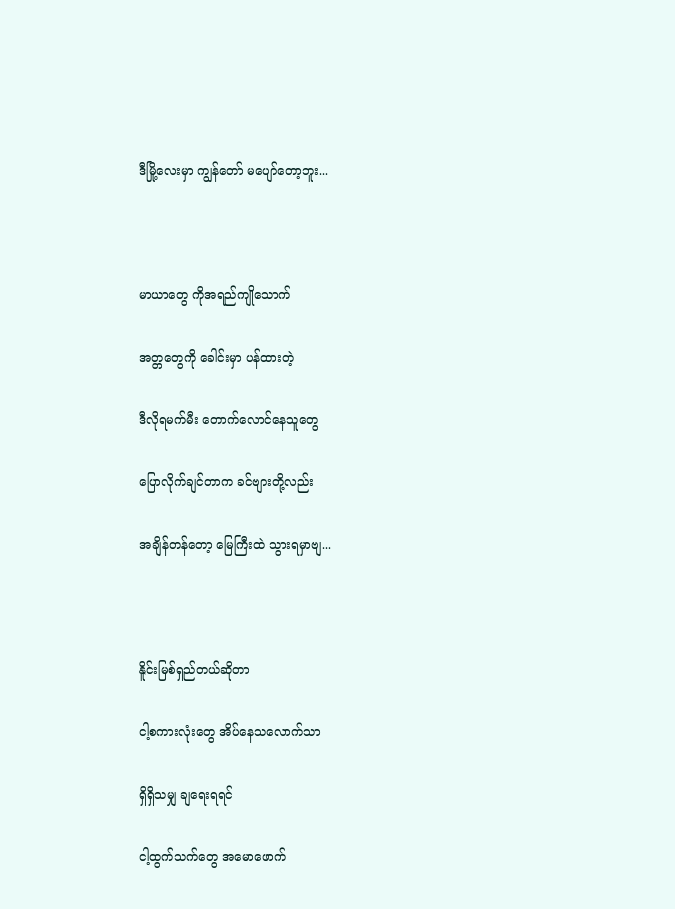ဒီမြို့လေးမှာ ကျွန်တော် မပျော်တော့ဘူး...



မာယာတွေ ကိုအရည်ကျိုသောက်

အတ္တတွေကို ခေါင်းမှာ ပန်ထားတဲ့

ဒီလိုရမက်မီး တောက်လောင်နေသူတွေ

ပြောလိုက်ချင်တာက ခင်ဗျားတို့လည်း

အချိန်တန်တော့ မြေကြီးထဲ သွားရမှာဗျ...



နိူင်းမြစ်ရှည်တယ်ဆိုတာ

ငါ့စကားလုံးတွေ အိပ်နေသလောက်သာ

ရှိရှိသမျှ ချရေးရရင်

ငါ့ထွက်သက်တွေ အမောဖောက်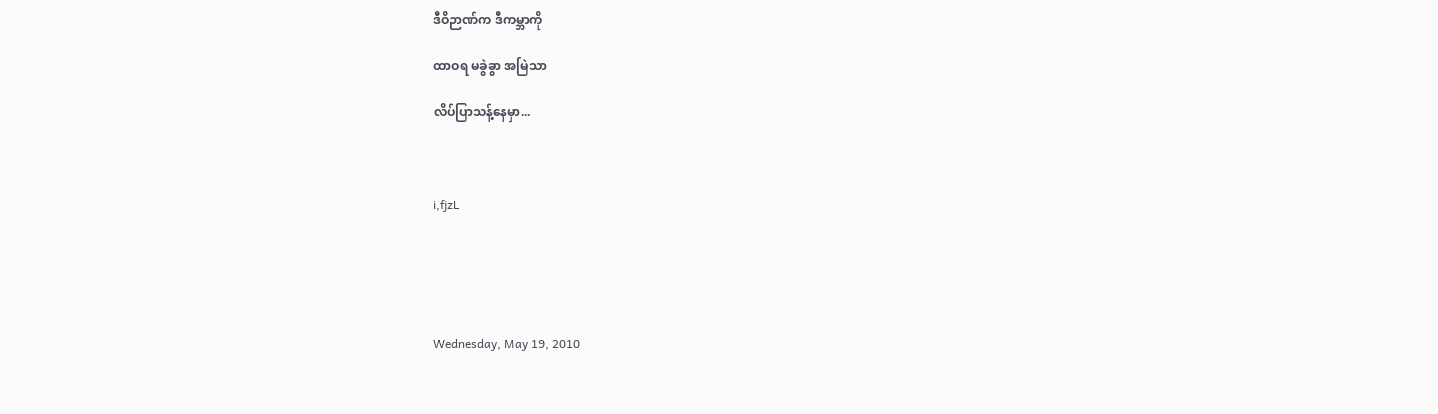ဒီဝိဉာဏ်က ဒီကမ္ဘာကို

ထာဝရ မခွဲခွာ အမြဲသာ

လိပ်ပြာသန့်နေမှာ...



i,fjzL





Wednesday, May 19, 2010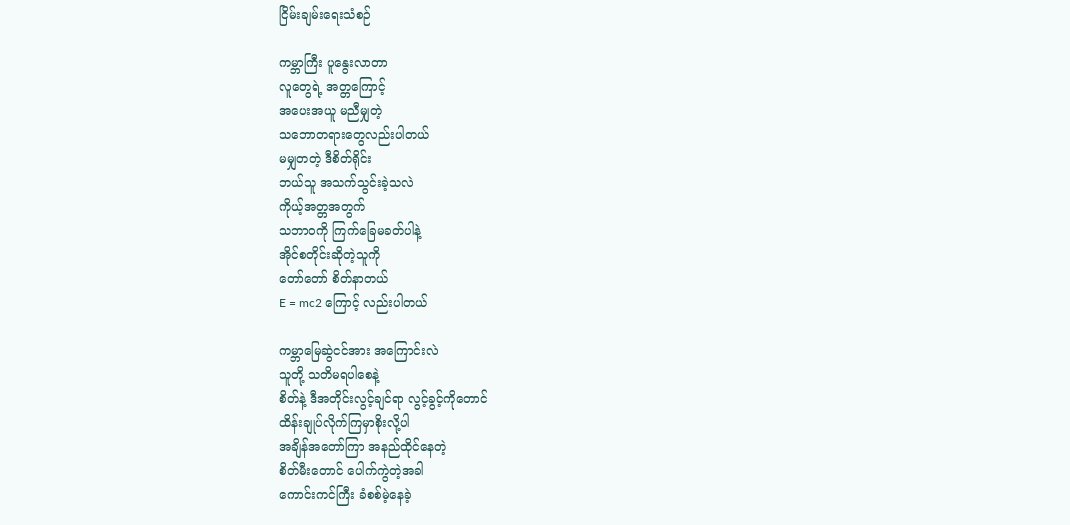ငြိမ်းချမ်းရေးသံစဉ်

ကမ္ဘာကြီး ပူနွေးလာတာ
လူတွေရဲ့ အတ္တကြောင့်
အပေးအယူ မညီမျှတဲ့
သဘောတရားတွေလည်းပါတယ်
မမျှတတဲ့ ဒီစိတ်ရိုင်း
ဘယ်သူ အသက်သွင်းခဲ့သလဲ
ကိုယ့်အတ္တအတွက်
သဘာဝကို ကြက်ခြေမခတ်ပါနဲ့
အိုင်စတိုင်းဆိုတဲ့သူကို
တော်တော် စိတ်နာတယ်
E = mc2 ကြောင့် လည်းပါတယ်

ကမ္ဘာမြေဆွဲငင်အား အကြောင်းလဲ
သူတို့ သတိမရပါစေနဲ့
စိတ်နဲ့ ဒီအတိုင်းလွင့်ချင်ရာ လွင့်ခွင့်ကိုတောင်
ထိန်းချုပ်လိုက်ကြမှာစိုးလို့ပါ
အချိန်အတော်ကြာ အနည်ထိုင်နေတဲ့
စိတ်မီးတောင် ပေါက်ကွဲတဲ့အခါ
ကောင်းကင်ကြီး ခံစစ်မဲ့နေခဲ့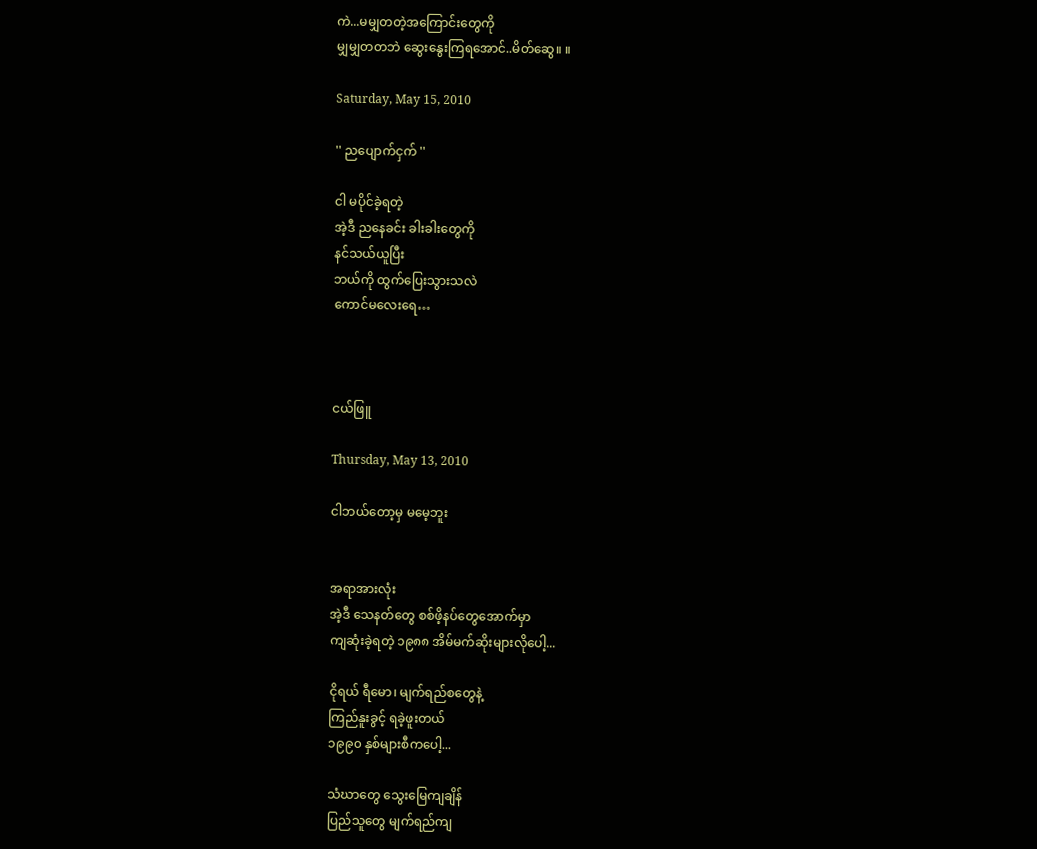ကဲ...မမျှတတဲ့အကြောင်းတွေကို
မျှမျှတတဘဲ ဆွေးနွေးကြရအောင်..မိတ်ဆွေ။ ။

Saturday, May 15, 2010

'' ညပျောက်ငှက် ''

ငါ မပိုင်ခဲ့ရတဲ့
အဲ့ဒီ ညနေခင်း ခါးခါးတွေကို
နင်သယ်ယူပြီး
ဘယ်ကို ထွက်ပြေးသွားသလဲ
ကောင်မလေးရေ…



ငယ်ဖြူ

Thursday, May 13, 2010

ငါဘယ်တော့မှ မမေ့ဘူး


အရာအားလုံး
အဲ့ဒီ သေနတ်တွေ စစ်ဖိ့နပ်တွေအောက်မှာ
ကျဆုံးခဲ့ရတဲ့ ၁၉၈၈ အိမ်မက်ဆိုးများလိုပေါ့...

ငိုရယ် ရီမော၊ မျက်ရည်စတွေနဲ့
ကြည်နူးခွင့် ရခဲ့ဖူးတယ်
၁၉၉၀ နှစ်များစီကပေါ့...

သံဃာတွေ သွေးမြေကျချိန်
ပြည်သူတွေ မျက်ရည်ကျ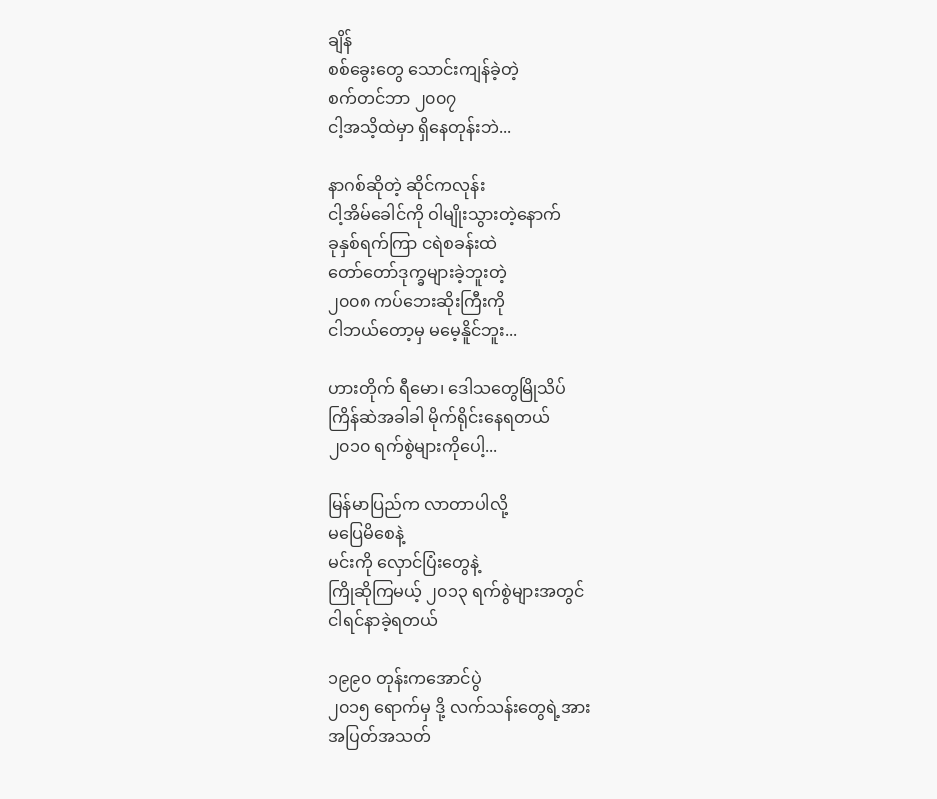ချိန်
စစ်ခွေးတွေ သောင်းကျန်ခဲ့တဲ့
စက်တင်ဘာ ၂၀၀၇
ငါ့အသိ့ထဲမှာ ရှိနေတုန်းဘဲ...

နာဂစ်ဆိုတဲ့ ဆိုင်ကလုန်း
ငါ့အိမ်ခေါင်ကို ဝါမျိုးသွားတဲ့နောက်
ခုနှစ်ရက်ကြာ ငရဲစခန်းထဲ
တော်တော်ဒုက္ခများခဲ့ဘူးတဲ့
၂၀၀၈ ကပ်ဘေးဆိုးကြီးကို
ငါဘယ်တော့မှ မမေ့နိူင်ဘူး...

ဟားတိုက် ရီမော၊ ဒေါသတွေမြိုသိပ်
ကြိန်ဆဲအခါခါ မိုက်ရိုင်းနေရတယ်
၂၀၁၀ ရက်စွဲများကိုပေါ့...

မြန်မာပြည်က လာတာပါလို့
မပြေမိစေနဲ့
မင်းကို လှောင်ပြံးတွေနဲ့
ကြိုဆိုကြမယ့် ၂၀၁၃ ရက်စွဲများအတွင်
ငါရင်နာခဲ့ရတယ်

၁၉၉၀ တုန်းကအောင်ပွဲ
၂၀၁၅ ရောက်မှ ဒို့ လက်သန်းတွေရဲ့အား
အပြတ်အသတ်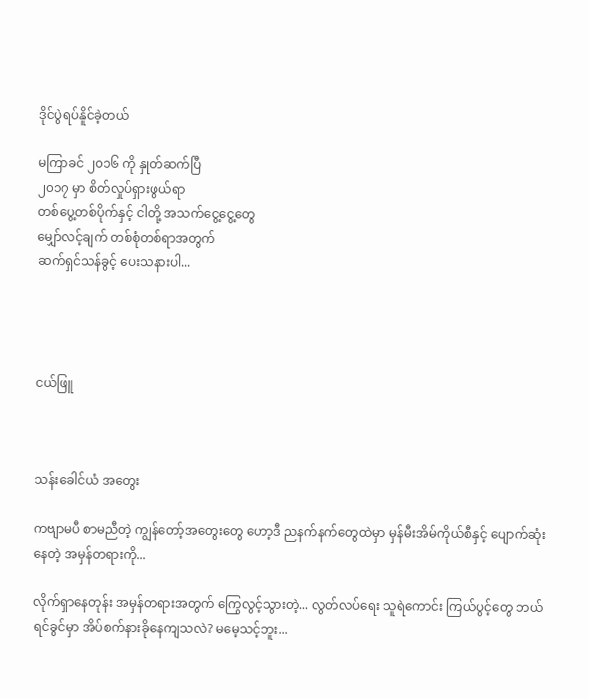ဒိုင်ပွဲရပ်နိူင်ခဲ့တယ်

မကြာခင် ၂၀၁၆ ကို နှုတ်ဆက်ပြီ
၂၀၁၇ မှာ စိတ်လှုပ်ရှားဖွယ်ရာ
တစ်ပွေ့တစ်ပိုက်နှင့် ငါတို့ အသက်ငွေ့ငွေ့တွေ
မျှော်လင့်ချက် တစ်စုံတစ်ရာအတွက်
ဆက်ရှင်သန်ခွင့် ပေးသနားပါ...




ငယ်ဖြူ



သန်းခေါင်ယံ အတွေး

ကဗျာမပီ စာမညီတဲ့ ကျွန်တော့်အတွေးတွေ ဟော့ဒီ ညနက်နက်တွေထဲမှာ မှန်မီးအိမ်ကိုယ်စီနှင့် ပျောက်ဆုံးနေတဲ့ အမှန်တရားကို...

လိုက်ရှာနေတုန်း အမှန်တရားအတွက် ကြွေလွင့်သွားတဲ့... လွတ်လပ်ရေး သူရဲကောင်း ကြယ်ပွင့်တွေ ဘယ်ရင်ခွင်မှာ အိပ်စက်နားခိုနေကျသလဲ? မမေ့သင့်ဘူး...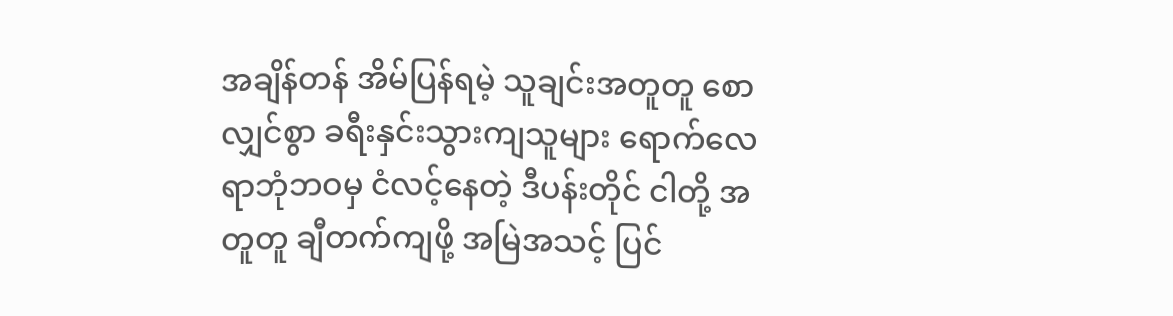အချိန်တန် အိမ်ပြန်ရမဲ့ သူချင်းအတူတူ စောလျှင်စွာ ခရီးနှင်းသွားကျသူများ ရောက်လေရာဘုံဘဝမှ ငံလင့်နေတဲ့ ဒီပန်းတိုင် ငါတို့ အတူတူ ချီတက်ကျဖို့ အမြဲအသင့် ပြင်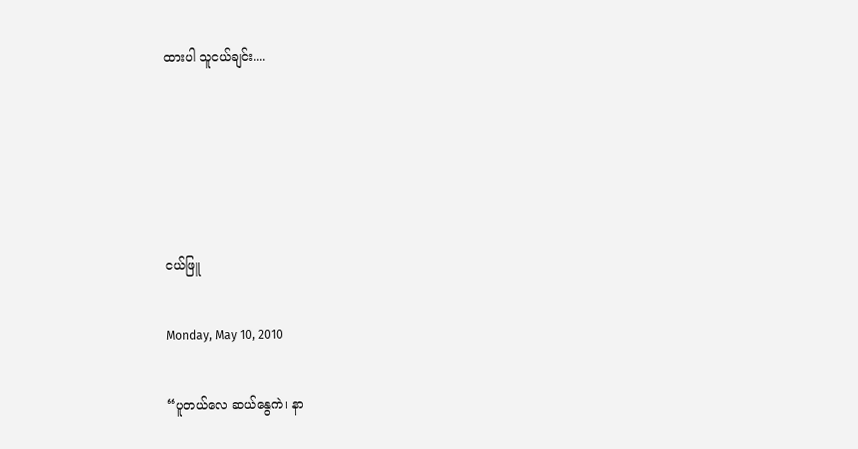ထားပါ သူငယ်ချင်း....





ငယ်ဖြူ

Monday, May 10, 2010

“ပူတယ်လေ ဆယ်နွေကဲ၊ နာ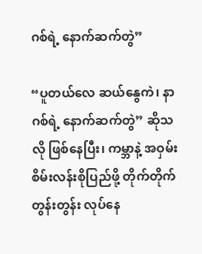ဂစ်ရဲ့ နောက်ဆက်တွဲ”

“ပူတယ်လေ ဆယ်နွေကဲ၊ နာဂစ်ရဲ့ နောက်ဆက်တွဲ” ဆိုသလို ဖြစ်နေပြီး၊ ကမ္ဘာနဲ့ အဝှမ်း စိမ်းလန်းစိုပြည်ဖို့ တိုက်တိုက်တွန်းတွန်း လုပ်နေ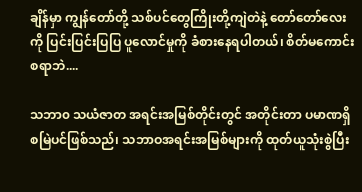ချိန်မှာ ကျွန်တော်တို့ သစ်ပင်တွေကြိုးတို့ကျဲတဲနဲ့ တော်တော်လေးကို ပြင်းပြင်းပြပြ ပူလောင်မှုကို ခံစားနေရပါတယ်၊ စိတ်မကောင်းစရာဘဲ....

သဘာ၀ သယံဇာတ အရင်းအမြစ်တိုင်းတွင် အတိုင်းတာ ပမာဏရှိစမြဲပင်ဖြစ်သည်၊ သဘာဝအရင်းအမြစ်များကို ထုတ်ယူသုံးစွဲပြီး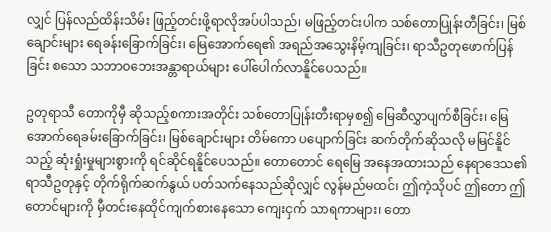လျှင် ပြန်လည်ထိန်းသိမ်း ဖြည့်တင်းဖို့ရာလိုအပ်ပါသည်၊ မဖြည့်တင်းပါက သစ်တောပြုန်းတီခြင်း၊ မြစ်ချောင်းများ ရေခန်းခြောက်ခြင်း၊ မြေအောက်ရေ၏ အရည်အသွေးနိမ့်ကျခြင်း၊ ရာသီဥတုဖောက်ပြန်ခြင်း စသော သဘာဝဘေးအန္တာရာယ်များ ပေါ်ပေါက်လာနိူင်ပေသည်။

ဥတုရာသီ တောကိုမှီ ဆိုသည့်စကားအတိုင်း သစ်တောပြုန်းတီးရာမှစ၍ မြေဆီလွှာပျက်စီခြင်း၊ မြေအောက်ရေခမ်းခြောက်ခြင်း၊ မြစ်ချောင်းများ တိမ်ကော ပပျောက်ခြင်း ဆက်တိုက်ဆိုသလို မမြင်နိူင်သည့် ဆုံးရှုံးမှုများစွားကို ရင်ဆိုင်ရနိူင်ပေသည်။ တောတောင် ရေမြေ အနေအထားသည် နေရာဒေသ၏ ရာသီဥတုနှင့် တိုက်ရိုက်ဆက်နွယ် ပတ်သက်နေသည်ဆိုလျှင် လွန်မည်မထင်၊ ဤကဲ့သိုပင် ဤတော ဤတောင်များကို မှီတင်းနေထိုင်ကျက်စားနေသော ကျေးငှက် သာရကာများ၊ တော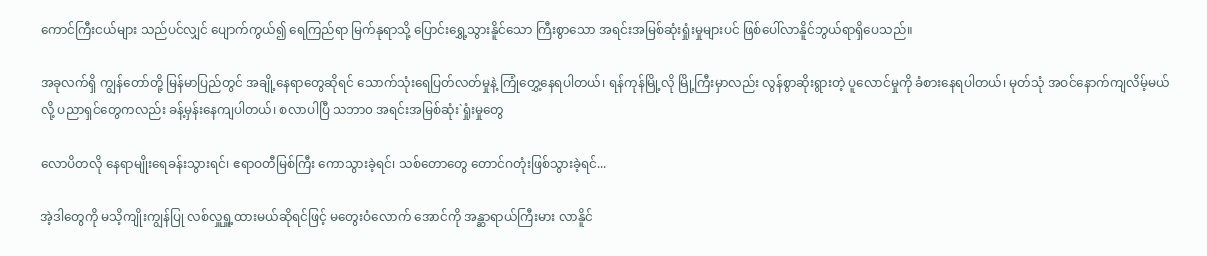ကောင်ကြီးငယ်များ သည်ပင်လျှင် ပျောက်ကွယ်၍ ရေကြည်ရာ မြက်နုရာသို့ ပြောင်းရွှေ့သွားနိူင်သော ကြီးစွာသော အရင်းအမြစ်ဆုံးရှုံးမှုများပင် ဖြစ်ပေါ်လာနိူင်ဘွယ်ရာရှိပေသည်။

အခုလက်ရှိ ကျွန်တော်တို့ မြန်မာပြည်တွင် အချို့နေရာတွေဆိုရင် သောက်သုံးရေပြတ်လတ်မှုနဲ့ ကြုံတွှေ့နေရပါတယ်၊ ရန်ကုန်မြို့လို မြို့ကြီးမှာလည်း လွန်စွာဆိုးရွားတဲ့ ပူလောင်မှုကို ခံစားနေရပါတယ်၊ မုတ်သုံ အဝင်နောက်ကျလိမ့်မယ်လို့ ပညာရှင်တွေကလည်း ခန့်မှန်းနေကျပါတယ်၊ စလာပါပြီ သဘာ၀ အရင်းအမြစ်ဆုံး`ရှုံးမှုတွေ

လောပိတလို နေရာမျိုးရေခန်းသွားရင်၊ ဧရာဝတီမြစ်ကြီး ကောသွားခဲ့ရင်၊ သစ်တောတွေ တောင်ဂတုံးဖြစ်သွားခဲ့ရင်...

အဲ့ဒါတွေကို မသိ့ကျိုးကျွန်ပြု လစ်လှူရှူ့ထားမယ်ဆိုရင်ဖြင့် မတွေးဝံလောက် အောင်ကို အန္ဆာရာယ်ကြီးမား လာနိူင်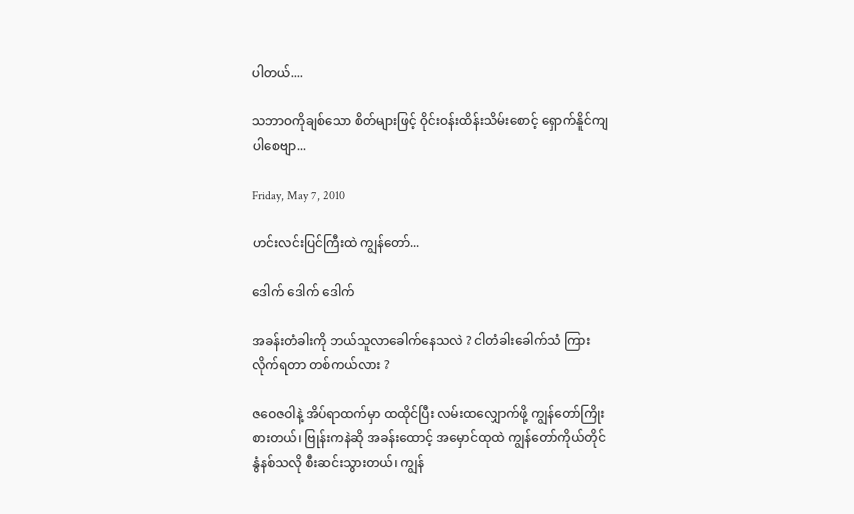ပါတယ်....

သဘာဝကိုချစ်သော စိတ်များဖြင့် ဝိုင်းဝန်းထိန်းသိမ်းစောင့် ရှောက်နိူင်ကျပါစေဗျာ...

Friday, May 7, 2010

ဟင်းလင်းပြင်ကြီးထဲ ကျွန်တော်...

ဒေါက် ဒေါက် ဒေါက်

အခန်းတံခါးကို ဘယ်သူလာခေါက်နေသလဲ ? ငါတံခါးခေါက်သံ ကြားလိုက်ရတာ တစ်ကယ်လား ?

ဇဝေဇဝါနဲ့ အိပ်ရာထက်မှာ ထထိုင်ပြီး လမ်းထလျှောက်ဖို့ ကျွန်တော်ကြိုးစားတယ်၊ ဗြုန်းကနဲဆို အခန်းထောင့် အမှောင်ထုထဲ ကျွန်တော်ကိုယ်တိုင် နွံနစ်သလို စီးဆင်းသွားတယ်၊ ကျွန်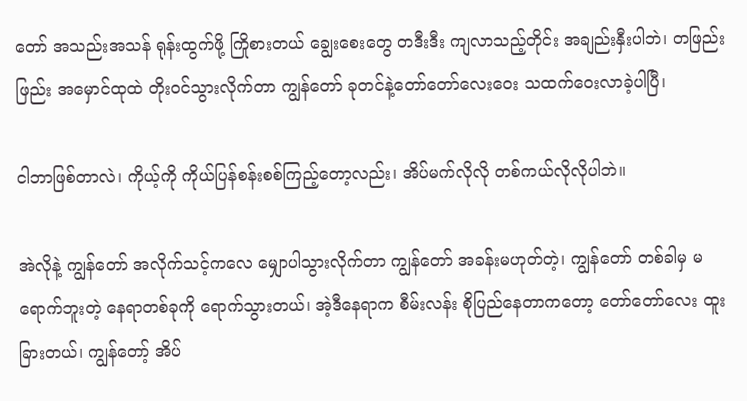တော် အသည်းအသန် ရုန်းထွက်ဖို့ ကြိုစားတယ် ချွေးစေးတွေ တဒီးဒီး ကျလာသည့်တိုင်း အချည်းနှီးပါဘဲ၊ တဖြည်းဖြည်း အမှောင်ထုထဲ တိုးဝင်သွားလိုက်တာ ကျွန်တော် ခုတင်နဲ့တော်တော်လေးဝေး သထက်ဝေးလာခဲ့ပါပြီ၊

ငါဘာဖြစ်တာလဲ၊ ကိုယ့်ကို ကိုယ်ပြန်စန်းစစ်ကြည့်တော့လည်း၊ အိပ်မက်လိုလို တစ်ကယ်လိုလိုပါဘဲ။

အဲလိုနဲ့ ကျွန်တော် အလိုက်သင့်ကလေ မျှောပါသွားလိုက်တာ ကျွန်တော် အခန်းမဟုတ်တဲ့၊ ကျွန်တော် တစ်ခါမှ မရောက်ဘူးတဲ့ နေရာတစ်ခုကို ရောက်သွားတယ်၊ အဲ့ဒီနေရာက စီမ်းလန်း စိုပြည်နေတာကတော့ တော်တော်လေး ထူးခြားတယ်၊ ကျွန်တော့် အိပ်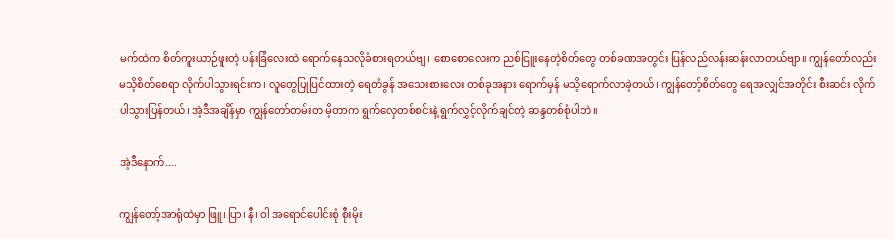မက်ထဲက စိတ်ကူးယာဉ်ဖူးတဲ့ ပန်းခြံလေးထဲ ရောက်နေသလိုခံစားရတယ်ဗျ၊ စောစောလေးက ညစ်ငြူးနေတဲ့စိတ်တွေ တစ်ခဏအတွင်း ပြန်လည်လန်းဆန်းလာတယ်ဗျာ။ ကျွန်တော်လည်း မသိ့စိတ်စေရာ လိုက်ပါသွားရင်းက၊ လူတွေပြုပြင်ထားတဲ့ ရေတံခွန် အသေးစားလေး တစ်ခုအနား ရောက်မှန် မသိ့ရောက်လာခဲ့တယ်၊ ကျွန်တော့်စိတ်တွေ ရေအလျှင်အတိုင်း စီးဆင်း လိုက်ပါသွားပြန်တယ်၊ အဲ့ဒီအချိန်မှာ ကျွန်တော်တမ်းတ မိ့တာက ရွက်လှေတစ်စင်းနဲ့ ရွက်လွှင့်လိုက်ချင်တဲ့ ဆန္ဒတစ်စုံပါဘဲ။

အဲ့ဒီနောက်....

ကျွန်တော့်အာရုံထဲမှာ ဖြူ၊ ပြာ၊ နီ၊ ဝါ အရောင်ပေါင်းစုံ စီုးမိုး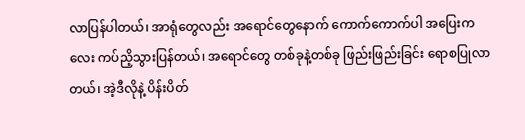လာပြန်ပါတယ်၊ အာရုံတွေလည်း အရောင်တွေနောက် ကောက်ကောက်ပါ အပြေးကလေး ကပ်ညိ့သွားပြန်တယ်၊ အရောင်တွေ တစ်ခုနဲ့တစ်ခု ဖြည်းဖြည်းခြင်း ရောစပြုလာတယ်၊ အဲ့ဒီလိုနဲ့ ပိန်းပိတ်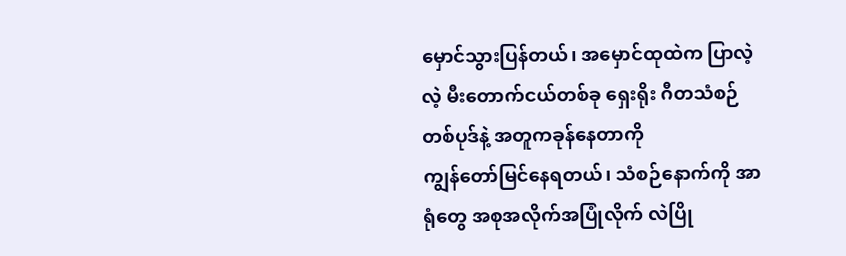မှောင်သွားပြန်တယ်၊ အမှောင်ထုထဲက ပြာလဲ့လဲ့ မီးတောက်ငယ်တစ်ခု ရှေးရိုး ဂီတသံစဉ် တစ်ပုဒ်နဲ့ အတူကခုန်နေတာကို
ကျွန်တော်မြင်နေရတယ်၊ သံစဉ်နောက်ကို အာရုံတွေ အစုအလိုက်အပြုံလိုက် လဲပြို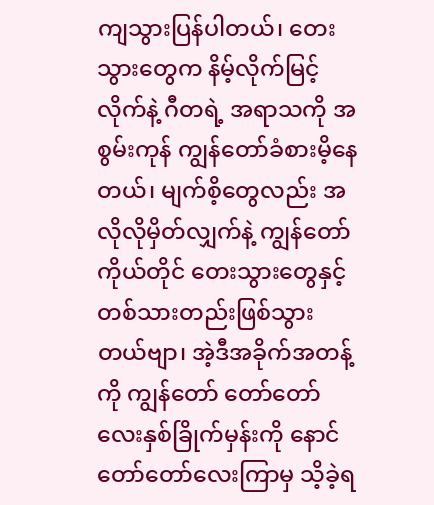ကျသွားပြန်ပါတယ်၊ တေးသွားတွေက နိမ့်လိုက်မြင့်လိုက်နဲ့ ဂီတရဲ့ အရာသကို အစွမ်းကုန် ကျွန်တော်ခံစားမိ့နေတယ်၊ မျက်စိ့တွေလည်း အလိုလိုမှိတ်လျှက်နဲ့ ကျွန်တော်ကိုယ်တိုင် တေးသွားတွေနှင့် တစ်သားတည်းဖြစ်သွားတယ်ဗျာ၊ အဲ့ဒီအခိုက်အတန့်ကို ကျွန်တော် တော်တော်လေးနှစ်ခြိုက်မှန်းကို နောင်တော်တော်လေးကြာမှ သိ့ခဲ့ရ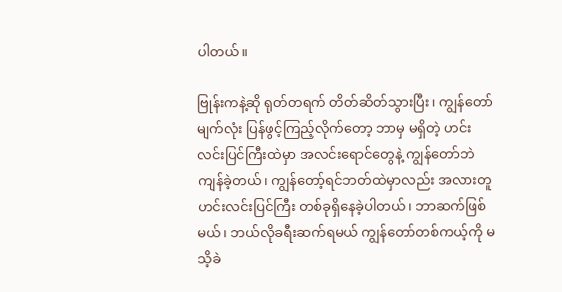ပါတယ်။

ဗြုန်းကနဲ့ဆို ရုတ်တရက် တိတ်ဆိတ်သွားပြီး၊ ကျွန်တော် မျက်လုံး ပြန်ဖွင့်ကြည့်လိုက်တော့ ဘာမှ မရှိတဲ့ ဟင်းလင်းပြင်ကြီးထဲမှာ အလင်းရောင်တွေနဲ့ ကျွန်တော်ဘဲကျန်ခဲ့တယ်၊ ကျွန်တော့်ရင်ဘတ်ထဲမှာလည်း အလားတူ ဟင်းလင်းပြင်ကြီး တစ်ခုရှိနေခဲ့ပါတယ်၊ ဘာဆက်ဖြစ်မယ်၊ ဘယ်လိုခရီးဆက်ရမယ် ကျွန်တော်တစ်ကယ့်ကို မသိ့ခဲ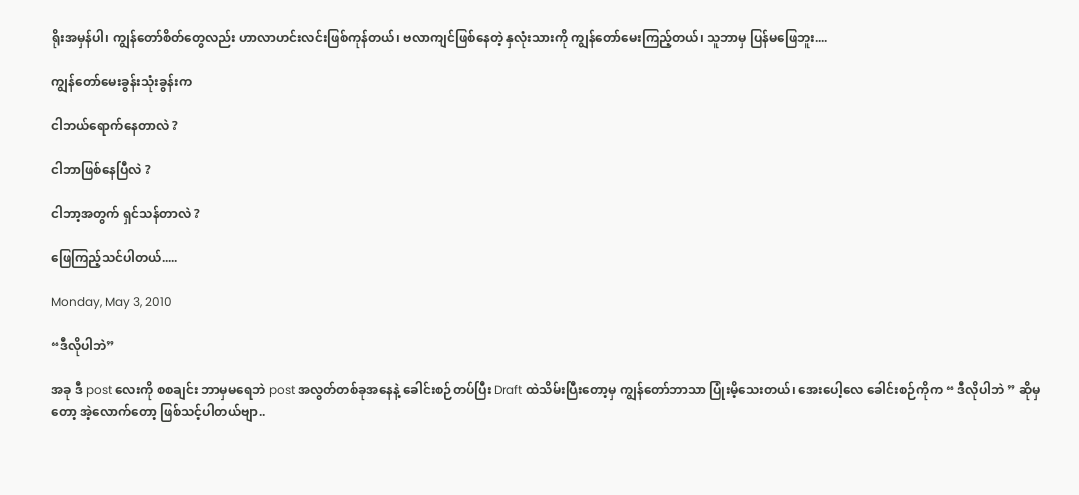ရိုးအမှန်ပါ၊ ကျွန်တော်စိတ်တွေလည်း ဟာလာဟင်းလင်းဖြစ်ကုန်တယ်၊ ဗလာကျင်ဖြစ်နေတဲ့ နှလုံးသားကို ကျွန်တော်မေးကြည့်တယ်၊ သူဘာမှ ပြန်မဖြေဘူး....

ကျွန်တော်မေးခွန်းသုံးခွန်းက

ငါဘယ်ရောက်နေတာလဲ ?

ငါဘာဖြစ်နေပြီလဲ ?

ငါဘာ့အတွက် ရှင်သန်တာလဲ ?

ဖြေကြည့်သင်ပါတယ်.....

Monday, May 3, 2010

“ဒီလိုပါဘဲ”

အခု ဒီ post လေးကို စစချင်း ဘာမှမရေဘဲ post အလွတ်တစ်ခုအနေနဲ့ ခေါင်းစဉ်တပ်ပြီး Draft ထဲသိမ်းပြီးတော့မှ ကျွန်တော်ဘာသာ ပြုံးမိ့သေးတယ်၊ အေးပေါ့လေ ခေါင်းစဉ်ကိုက “ ဒီလိုပါဘဲ ” ဆိုမှတော့ အဲ့လောက်တော့ ဖြစ်သင့်ပါတယ်ဗျာ..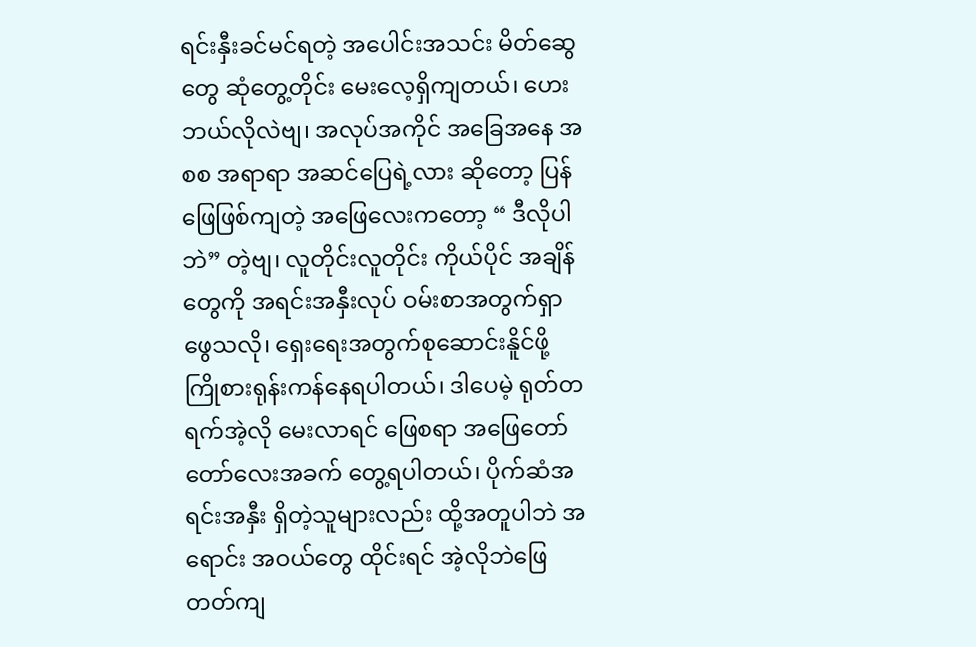ရင်းနှီးခင်မင်ရတဲ့ အပေါင်းအသင်း မိတ်ဆွေတွေ ဆုံတွေ့တိုင်း မေးလေ့ရှိကျတယ်၊ ဟေး ဘယ်လိုလဲဗျ၊ အလုပ်အကိုင် အခြေအနေ အစစ အရာရာ အဆင်ပြေရဲ့လား ဆိုတော့ ပြန်ဖြေဖြစ်ကျတဲ့ အဖြေလေးကတော့ “ ဒီလိုပါဘဲ” တဲ့ဗျ၊ လူတိုင်းလူတိုင်း ကိုယ်ပိုင် အချိန်တွေကို အရင်းအနှီးလုပ် ဝမ်းစာအတွက်ရှာဖွေသလို၊ ရှေးရေးအတွက်စုဆောင်းနိူင်ဖို့ ကြိုစားရုန်းကန်နေရပါတယ်၊ ဒါပေမဲ့ ရုတ်တရက်အဲ့လို မေးလာရင် ဖြေစရာ အဖြေတော်တော်လေးအခက် တွေ့ရပါတယ်၊ ပိုက်ဆံအရင်းအနှီး ရှိတဲ့သူများလည်း ထို့အတူပါဘဲ အရောင်း အဝယ်တွေ ထိုင်းရင် အဲ့လိုဘဲဖြေတတ်ကျ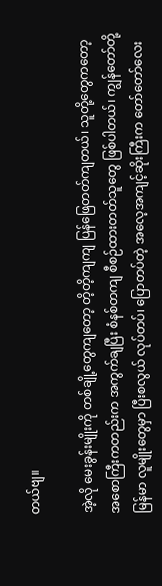တယ်ဗျ။

အဲ့လို မေးခွန်းမျိုးကို တစ်ချို့တွေကျတော့ တိ့တိ့ကျကျ ပြန်ဖြေတတ်ကျတယ်၊ သူတို့တွေကတော့ အစောကြီးကတည်းက အကွက်ချပြီး စံနစ်တကျ စီစဉ်ထားတတ်သူတွေ ဖြစ်ပါတယ်၊ ကျွန်တော်တို့ မြန်မာ လူမျိုးတွေမှာ ပြီးစလွယ် လုပ်တပ်၊ ပြောတပ်တဲ့ အလေ့အကျင့်ဆိုးကြီးက တော်တော်လေး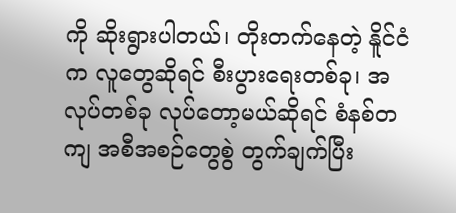ကို ဆိုးရွားပါတယ်၊ တိုးတက်နေတဲ့ နိူင်ငံက လူတွေဆိုရင် စီးပွားရေးတစ်ခု၊ အလုပ်တစ်ခု လုပ်တော့မယ်ဆိုရင် စံနစ်တကျ အစီအစဉ်တွေစွဲ တွက်ချက်ပြီး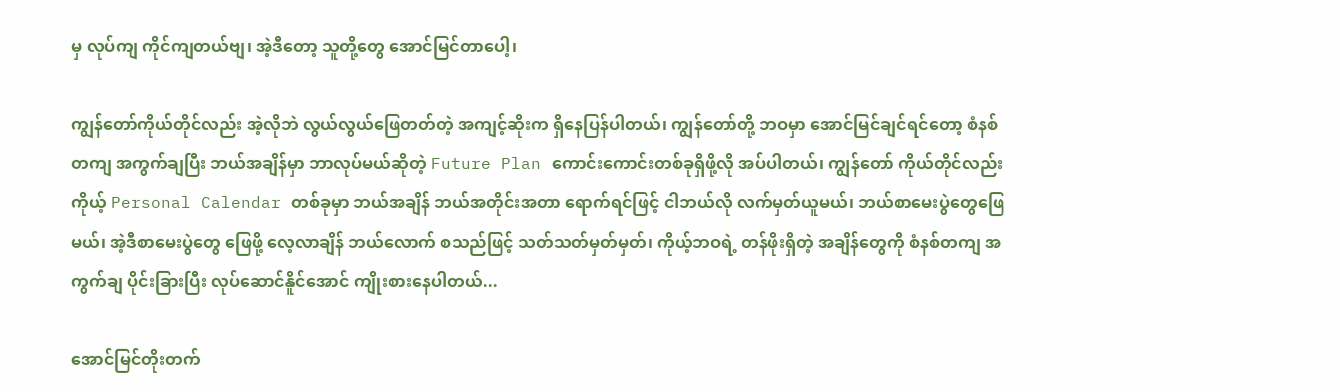မှ လုပ်ကျ ကိုင်ကျတယ်ဗျ၊ အဲ့ဒီတော့ သူတို့တွေ အောင်မြင်တာပေါ့၊

ကျွန်တော်ကိုယ်တိုင်လည်း အဲ့လိုဘဲ လွယ်လွယ်ဖြေတတ်တဲ့ အကျင့်ဆိုးက ရှိနေပြန်ပါတယ်၊ ကျွန်တော်တို့ ဘဝမှာ အောင်မြင်ချင်ရင်တော့ စံနစ်တကျ အကွက်ချပြီး ဘယ်အချိန်မှာ ဘာလုပ်မယ်ဆိုတဲ့ Future Plan ကောင်းကောင်းတစ်ခုရှိဖို့လို အပ်ပါတယ်၊ ကျွန်တော် ကိုယ်တိုင်လည်း ကိုယ့် Personal Calendar တစ်ခုမှာ ဘယ်အချိန် ဘယ်အတိုင်းအတာ ရောက်ရင်ဖြင့် ငါဘယ်လို လက်မှတ်ယူမယ်၊ ဘယ်စာမေးပွဲတွေဖြေမယ်၊ အဲ့ဒီစာမေးပွဲတွေ ဖြေဖို့ လေ့လာချိန် ဘယ်လောက် စသည်ဖြင့် သတ်သတ်မှတ်မှတ်၊ ကိုယ့်ဘဝရဲ့ တန်ဖိုးရှိတဲ့ အချိန်တွေကို စံနစ်တကျ အကွက်ချ ပိုင်းခြားပြီး လုပ်ဆောင်နိူင်အောင် ကျိုးစားနေပါတယ်...

အောင်မြင်တိုးတက်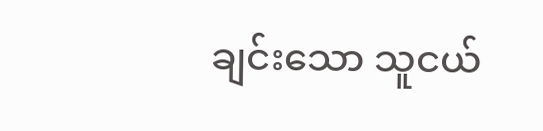ချင်းသော သူငယ်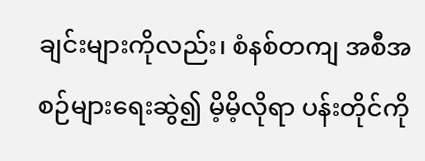ချင်းများကိုလည်း၊ စံနစ်တကျ အစီအစဉ်များရေးဆွဲ၍ မိ့မိ့လိုရာ ပန်းတိုင်ကို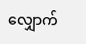လျှောက်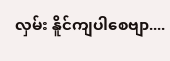လှမ်း နိူင်ကျပါစေဗျာ....